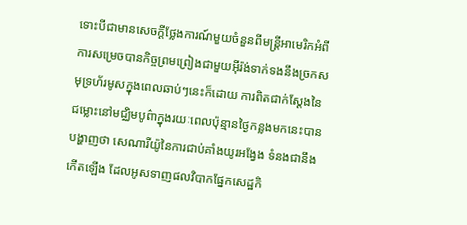ទោះបីជាមានសេចក្តីថ្លែងការណ៍មួយចំនួនពីមន្ត្រីអាមេរិកអំពីការសម្រេចបានកិច្ចព្រមព្រៀងជាមួយអ៊ីរ៉ង់ទាក់ទងនឹងច្រកសមុទ្រហ័រមូសក្នុងពេលឆាប់ៗនេះក៏ដោយ ការពិតជាក់ស្ដែងនៃជម្លោះនៅមជ្ឈិមបូព៌ាក្នុងរយៈពេលប៉ុន្មានថ្ងៃកន្លងមកនេះបានបង្ហាញថា សេណារីយ៉ូនៃការជាប់គាំងយូរអង្វែង ទំនងជានឹងកើតឡើង ដែលអូសទាញផលវិបាកផ្នែកសេដ្ឋកិ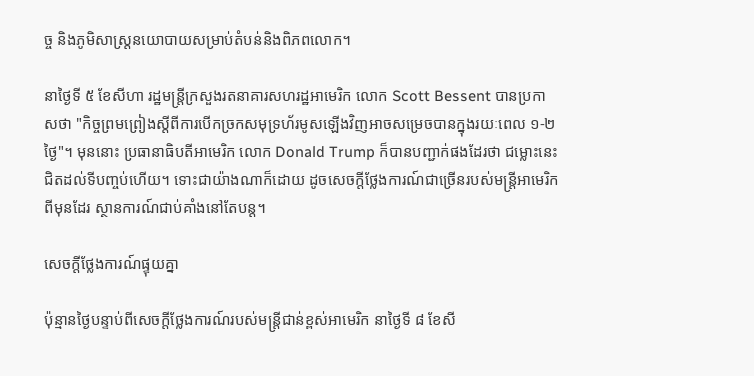ច្ច និងភូមិសាស្ត្រនយោបាយសម្រាប់តំបន់និងពិភពលោក។

នាថ្ងៃទី ៥ ខែសីហា រដ្ឋមន្ត្រីក្រសួងរតនាគារសហរដ្ឋអាមេរិក លោក Scott Bessent បានប្រកាសថា "កិច្ចព្រមព្រៀងស្តីពីការបើកច្រកសមុទ្រហ័រមូសឡើងវិញអាចសម្រេចបានក្នុងរយៈពេល ១-២ ថ្ងៃ"។ មុននោះ ប្រធានាធិបតីអាមេរិក លោក Donald Trump ក៏បានបញ្ជាក់ផងដែរថា ជម្លោះនេះជិតដល់ទីបញ្ចប់ហើយ។ ទោះជាយ៉ាងណាក៏ដោយ ដូចសេចក្តីថ្លែងការណ៍ជាច្រើនរបស់មន្ត្រីអាមេរិកពីមុនដែរ ស្ថានការណ៍ជាប់គាំងនៅតែបន្ត។

សេចក្តីថ្លែងការណ៍ផ្ទុយគ្នា

ប៉ុន្មានថ្ងៃបន្ទាប់ពីសេចក្តីថ្លែងការណ៍របស់មន្ត្រីជាន់ខ្ពស់អាមេរិក នាថ្ងៃទី ៨ ខែសី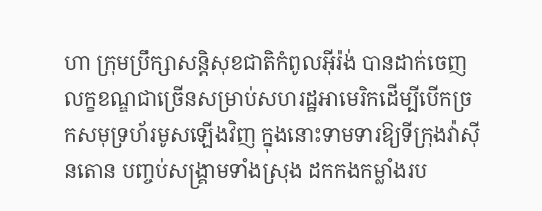ហា ក្រុមប្រឹក្សាសន្តិសុខជាតិកំពូលអ៊ីរ៉ង់ បានដាក់ចេញលក្ខខណ្ឌជាច្រើនសម្រាប់សហរដ្ឋអាមេរិកដើម្បីបើកច្រកសមុទ្រហ័រមូសឡើងវិញ ក្នុងនោះទាមទារឱ្យទីក្រុងវ៉ាស៊ីនតោន បញ្ចប់សង្គ្រាមទាំងស្រុង ដកកងកម្លាំងរប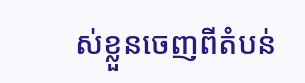ស់ខ្លួនចេញពីតំបន់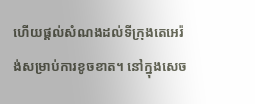ហើយផ្តល់សំណងដល់ទីក្រុងតេអេរ៉ង់សម្រាប់ការខូចខាត។ នៅក្នុងសេច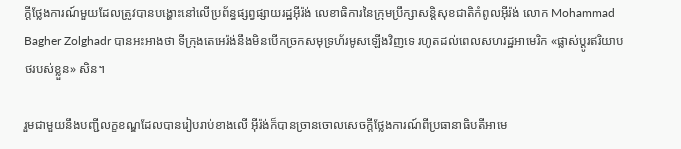ក្តីថ្លែងការណ៍មួយដែលត្រូវបានបង្ហោះនៅលើប្រព័ន្ធផ្សព្វផ្សាយរដ្ឋអ៊ីរ៉ង់ លេខាធិការនៃក្រុមប្រឹក្សាសន្តិសុខជាតិកំពូលអ៊ីរ៉ង់ លោក Mohammad Bagher Zolghadr បានអះអាងថា ទីក្រុងតេអេរ៉ង់នឹងមិនបើកច្រកសមុទ្រហ័រមូសឡើងវិញទេ រហូតដល់ពេលសហរដ្ឋអាមេរិក «ផ្លាស់ប្តូរឥរិយាបថរបស់ខ្លួន» សិន។

រួមជាមួយនឹងបញ្ជីលក្ខខណ្ឌដែលបានរៀបរាប់ខាងលើ អ៊ីរ៉ង់ក៏បានច្រានចោលសេចក្តីថ្លែងការណ៍ពីប្រធានាធិបតីអាមេ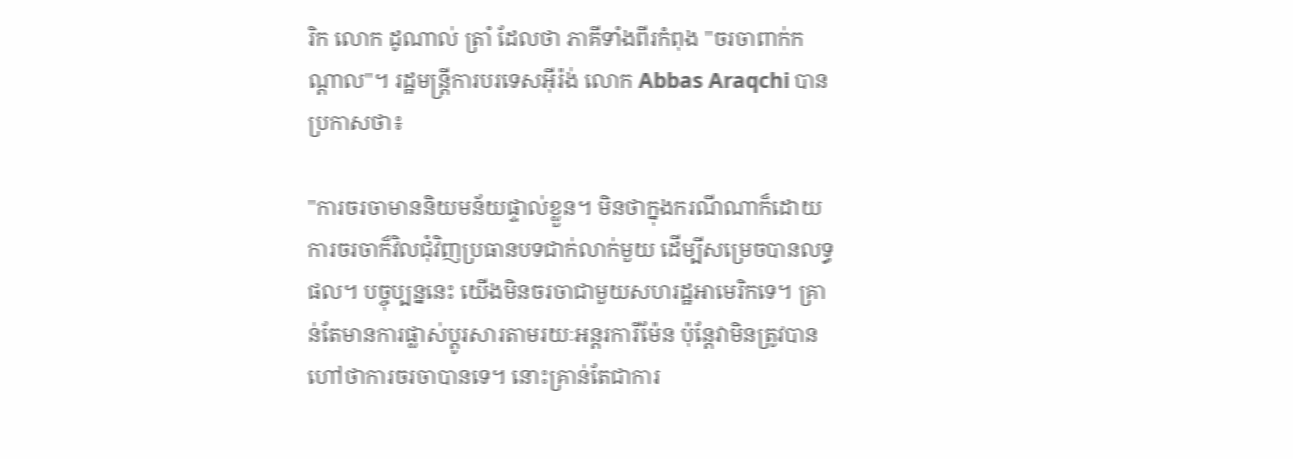រិក លោក ដូណាល់ ត្រាំ ដែលថា ភាគីទាំងពីរកំពុង "ចរចាពាក់កណ្តាល"។ រដ្ឋមន្ត្រីការបរទេសអ៊ីរ៉ង់ លោក Abbas Araqchi បានប្រកាសថា៖

"ការចរចាមាននិយមន័យផ្ទាល់ខ្លួន។ មិនថាក្នុងករណីណាក៏ដោយ ការចរចាក៏វិលជុំវិញប្រធានបទជាក់លាក់មួយ ដើម្បីសម្រេចបានលទ្ធផល។ បច្ចុប្បន្ននេះ យើងមិនចរចាជាមួយសហរដ្ឋអាមេរិកទេ។ គ្រាន់តែមានការផ្លាស់ប្តូរសារតាមរយៈអន្តរការីម៉ែន ប៉ុន្តែវាមិនត្រូវបានហៅថាការចរចាបានទេ។ នោះគ្រាន់តែជាការ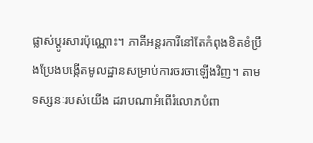ផ្លាស់ប្តូរសារប៉ុណ្ណោះ។ ភាគីអន្តរការីនៅតែកំពុងខិតខំប្រឹងប្រែងបង្កើតមូលដ្ឋានសម្រាប់ការចរចាឡើងវិញ។ តាមទស្សនៈរបស់យើង ដរាបណាអំពើរំលោភបំពា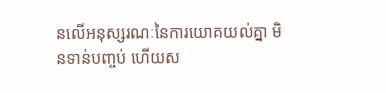នលើអនុស្សរណៈនៃការយោគយល់គ្នា មិនទាន់បញ្ចប់ ហើយស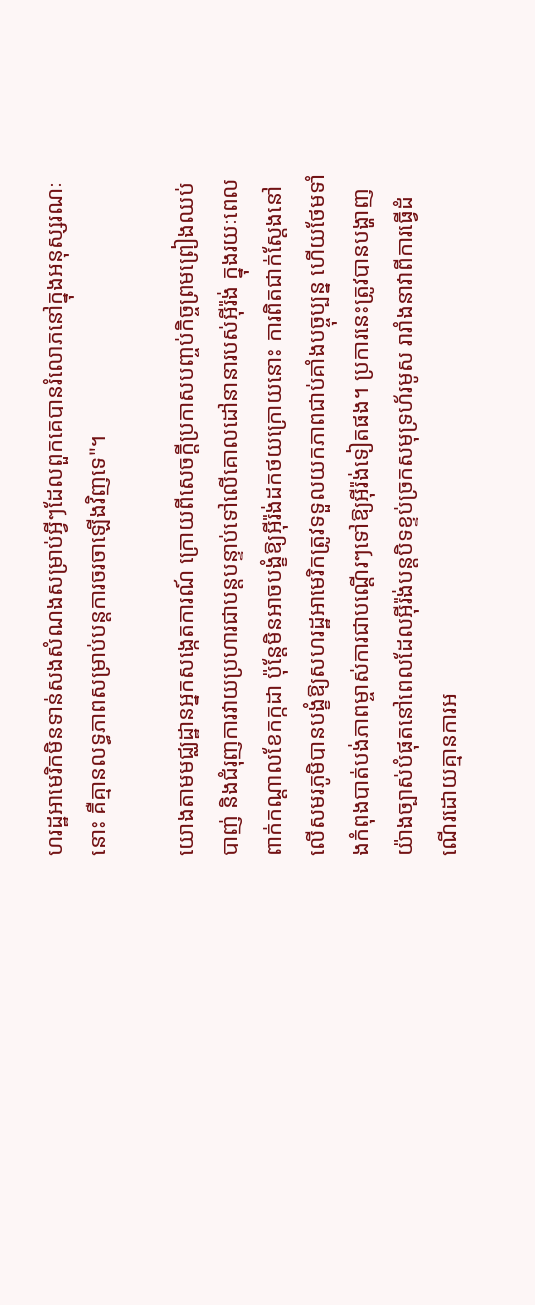ហរដ្ឋអាមេរិកមិនទាន់សងសំណងសម្រាប់អ្វីៗដែលពួកគេបានរំលោភនៅក្នុងអនុស្សរណៈនោះ គឺគ្មានលទ្ធភាពសម្រាប់បន្តការចរចាឡើងវិញទេ"។

យោងតាមមជ្ឈដ្ឋានអ្នកសង្កេតការណ៍ ក្រោយពីសេចក្តីប្រកាសបញ្ចប់កិច្ចព្រមព្រៀងឈប់បាញ់ និងជំរុញការវាយប្រហារជាបន្តបន្ទាប់ទៅលើគោលដៅនានារបស់អ៊ីរ៉ង់ ក្នុងរយៈពេលពាក់កណ្តាលខែកក្កដា ប៉ុន្តែមិនអាចបង្ខំឱ្យអ៊ីរ៉ង់ដកថយក្រោយនោះ ការពិតជាក់ស្ដែងនៅលើសមរភូមិបានបង្ខំឱ្យសហរដ្ឋអាមេរិកត្រូវទទួលយកភាពជាប់គាំងបច្ចុប្បន្ន ហើយថែមទាំងកំពុងបាត់បង់ភាពម្ចាស់ការជាបណ្ដើរៗទៅឱ្យអ៊ីរ៉ង់ទៀតផង។ ប្រការនេះត្រូវបានបង្ហាញយ៉ាងច្បាស់បំផុតនៅពេលដែលអ៊ីរ៉ង់បន្តបិទខ្ទប់ច្រកសមុទ្រហ័រមូស រារាំងនាវាពីការធ្វើដំណើរដោយគ្មានការអ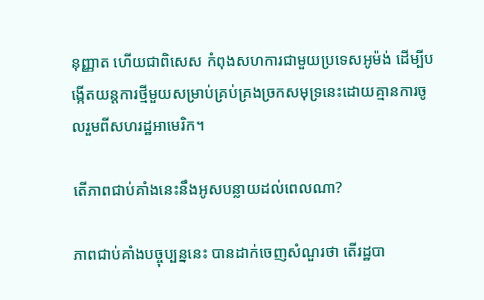នុញ្ញាត ហើយជាពិសេស កំពុងសហការជាមួយប្រទេសអូម៉ង់ ដើម្បីបង្កើតយន្តការថ្មីមួយសម្រាប់គ្រប់គ្រងច្រកសមុទ្រនេះដោយគ្មានការចូលរួមពីសហរដ្ឋអាមេរិក។

តើភាពជាប់គាំងនេះនឹងអូសបន្លាយដល់ពេលណា?

ភាពជាប់គាំងបច្ចុប្បន្ននេះ បានដាក់ចេញសំណួរថា តើរដ្ឋបា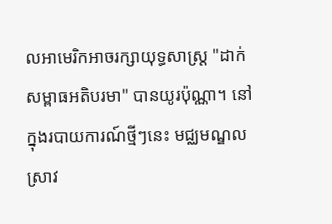លអាមេរិកអាចរក្សាយុទ្ធសាស្ត្រ "ដាក់សម្ពាធអតិបរមា" បានយូរប៉ុណ្ណា។ នៅក្នុងរបាយការណ៍ថ្មីៗនេះ មជ្ឈមណ្ឌលស្រាវ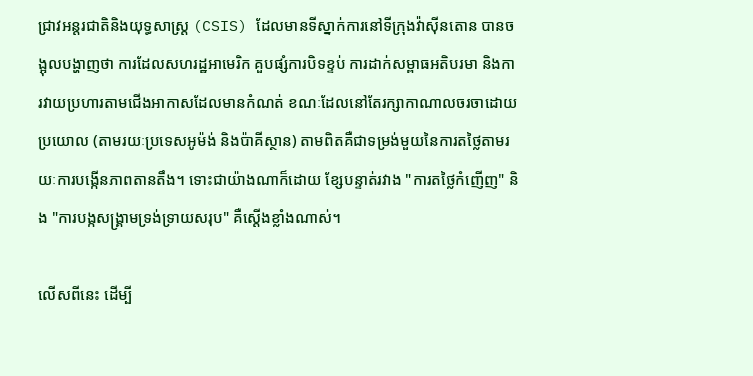ជ្រាវអន្តរជាតិនិងយុទ្ធសាស្ត្រ (CSIS) ដែលមានទីស្នាក់ការនៅទីក្រុងវ៉ាស៊ីនតោន បានចង្អុលបង្ហាញថា ការដែលសហរដ្ឋអាមេរិក គួបផ្សំការបិទខ្ទប់ ការដាក់សម្ពាធអតិបរមា និងការវាយប្រហារតាមជើងអាកាសដែលមានកំណត់ ខណៈដែលនៅតែរក្សាកាណាលចរចាដោយប្រយោល (តាមរយៈប្រទេសអូម៉ង់ និងប៉ាគីស្ថាន) តាមពិតគឺជាទម្រង់មួយនៃការតថ្លៃតាមរយៈការបង្កើនភាពតានតឹង។ ទោះជាយ៉ាងណាក៏ដោយ ខ្សែបន្ទាត់រវាង "ការតថ្លៃកំញើញ" និង "ការបង្កសង្គ្រាមទ្រង់ទ្រាយសរុប" គឺស្តើងខ្លាំងណាស់។

លើសពីនេះ ដើម្បី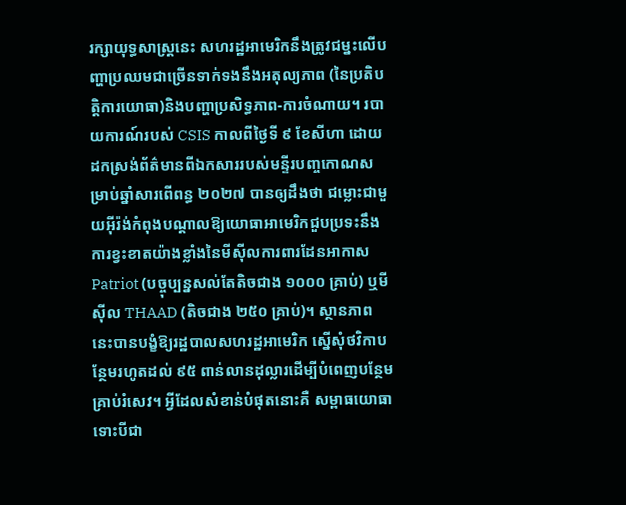រក្សាយុទ្ធសាស្ត្រនេះ សហរដ្ឋអាមេរិកនឹងត្រូវជម្នះលើបញ្ហាប្រឈមជាច្រើនទាក់ទងនឹងអតុល្យភាព (នៃប្រតិបត្តិការយោធា)និងបញ្ហាប្រសិទ្ធភាព-ការចំណាយ។ របាយការណ៍របស់ CSIS កាលពីថ្ងៃទី ៩ ខែសីហា ដោយដកស្រង់ព័ត៌មានពីឯកសាររបស់មន្ទីរបញ្ចកោណសម្រាប់ឆ្នាំសារពើពន្ធ ២០២៧ បានឲ្យដឹងថា ជម្លោះជាមួយអ៊ីរ៉ង់កំពុងបណ្តាលឱ្យយោធាអាមេរិកជួបប្រទះនឹងការខ្វះខាតយ៉ាងខ្លាំងនៃមីស៊ីលការពារដែនអាកាស Patriot (បច្ចុប្បន្នសល់តែតិចជាង ១០០០ គ្រាប់) ឬមីស៊ីល THAAD (តិចជាង ២៥០ គ្រាប់)។ ស្ថានភាពនេះបានបង្ខំឱ្យរដ្ឋបាលសហរដ្ឋអាមេរិក ស្នើសុំថវិកាបន្ថែមរហូតដល់ ៩៥ ពាន់លានដុល្លារដើម្បីបំពេញបន្ថែមគ្រាប់រំសេវ។ អ្វីដែលសំខាន់បំផុតនោះគឺ សម្ពាធយោធាទោះបីជា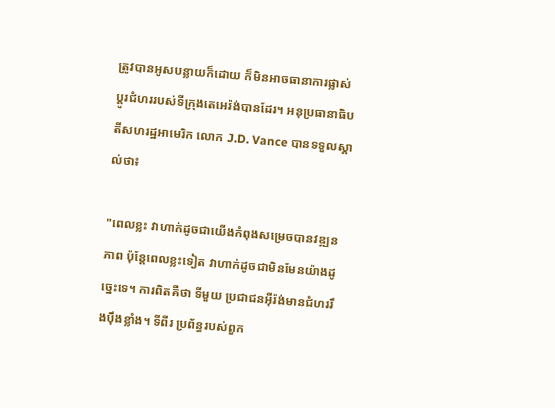ត្រូវបានអូសបន្លាយក៏ដោយ ក៏មិនអាចធានាការផ្លាស់ប្តូរជំហររបស់ទីក្រុងតេអេរ៉ង់បានដែរ។ អនុប្រធានាធិបតីសហរដ្ឋអាមេរិក លោក J.D. Vance បានទទួលស្គាល់ថា៖

"ពេលខ្លះ វាហាក់ដូចជាយើងកំពុងសម្រេចបានវឌ្ឍនភាព ប៉ុន្តែពេលខ្លះទៀត វាហាក់ដូចជាមិនមែនយ៉ាងដូច្នេះទេ។ ការពិតគឺថា ទីមួយ ប្រជាជនអ៊ីរ៉ង់មានជំហររឹងប៉ឹងខ្លាំង។ ទីពីរ ប្រព័ន្ធរបស់ពួក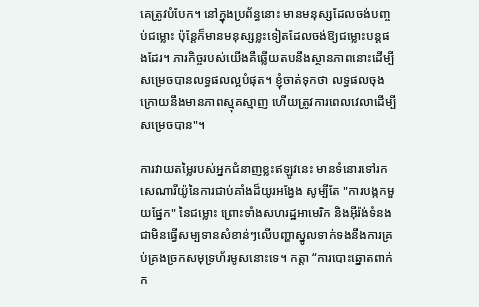គេត្រូវបំបែក។ នៅក្នុងប្រព័ន្ធនោះ មានមនុស្សដែលចង់បញ្ចប់ជម្លោះ ប៉ុន្តែក៏មានមនុស្សខ្លះទៀតដែលចង់ឱ្យជម្លោះបន្តផងដែរ។ ភារកិច្ចរបស់យើងគឺឆ្លើយតបនឹងស្ថានភាពនោះដើម្បីសម្រេចបានលទ្ធផលល្អបំផុត។ ខ្ញុំចាត់ទុកថា លទ្ធផលចុងក្រោយនឹងមានភាពស្មុគស្មាញ ហើយត្រូវការពេលវេលាដើម្បីសម្រេចបាន"។

ការវាយតម្លៃរបស់អ្នកជំនាញខ្លះឥឡូវនេះ មានទំនោរទៅរកសេណារីយ៉ូនៃការជាប់គាំងដ៏យូរអង្វែង សូម្បីតែ "ការបង្កកមួយផ្នែក" នៃជម្លោះ ព្រោះទាំងសហរដ្ឋអាមេរិក និងអ៊ីរ៉ង់ទំនងជាមិនធ្វើសម្បទានសំខាន់ៗលើបញ្ហាស្នូលទាក់ទងនឹងការគ្រប់គ្រងច្រកសមុទ្រហ័រមូសនោះទេ។ កត្តា “ការបោះឆ្នោតពាក់ក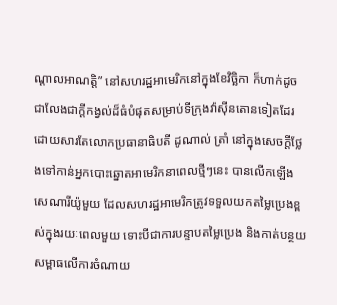ណ្តាលអាណត្តិ” នៅសហរដ្ឋអាមេរិកនៅក្នុងខែវិច្ឆិកា ក៏ហាក់ដូចជាលែងជាក្ដីកង្វល់ដ៏ធំបំផុតសម្រាប់ទីក្រុងវ៉ាស៊ីនតោនទៀតដែរ ដោយសារតែលោកប្រធានាធិបតី ដូណាល់ ត្រាំ នៅក្នុងសេចក្ដីថ្លែងទៅកាន់អ្នកបោះឆ្នោតអាមេរិកនាពេលថ្មីៗនេះ បានលើកឡើងសេណារីយ៉ូមួយ ដែលសហរដ្ឋអាមេរិកត្រូវទទួលយកតម្លៃប្រេងខ្ពស់ក្នុងរយៈពេលមួយ ទោះបីជាការបន្ទាបតម្លៃប្រេង និងកាត់បន្ថយសម្ពាធលើការចំណាយ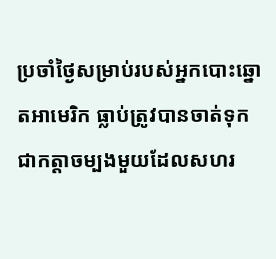ប្រចាំថ្ងៃសម្រាប់របស់អ្នកបោះឆ្នោតអាមេរិក ធ្លាប់ត្រូវបានចាត់ទុក ជាកត្តាចម្បងមួយដែលសហរ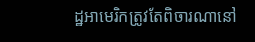ដ្ឋអាមេរិកត្រូវតែពិចារណានៅ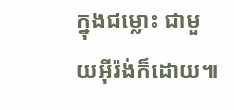ក្នុងជម្លោះ ជាមួយអ៊ីរ៉ង់ក៏ដោយ៕